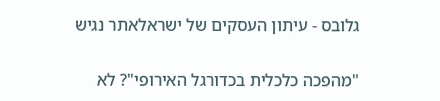גלובס - עיתון העסקים של ישראלאתר נגיש

"מהפכה כלכלית בכדורגל האירופי"? לא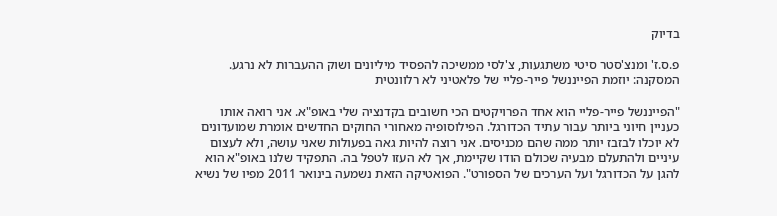בדיוק

פ.ס.ז' ומנצ'סטר סיטי משתגעות, צ'לסי ממשיכה להפסיד מיליונים ושוק ההעברות לא נרגע. המסקנה: יוזמת הפייננשל פייר-פליי של פלאטיני לא רלוונטית

"הפייננשל פייר-פליי הוא אחד הפרויקטים הכי חשובים בקדנציה שלי באופ"א. אני רואה אותו כעניין חיוני ביותר עבור עתיד הכדורגל. הפילוסופיה מאחורי החוקים החדשים אומרת שמועדונים לא יוכלו לבזבז יותר ממה שהם מכניסים. אני רוצה להיות גאה בפעולות שאני עושה, ולא לעצום עיניים ולהתעלם מבעיה שכולם הודו שקיימת, אך לא העזו לטפל בה. התפקיד שלנו באופ"א הוא להגן על הכדורגל ועל הערכים של הספורט". הפואטיקה הזאת נשמעה בינואר 2011 מפיו של נשיא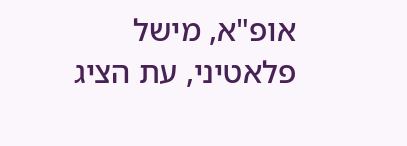אופ"א, מישל פלאטיני, עת הציג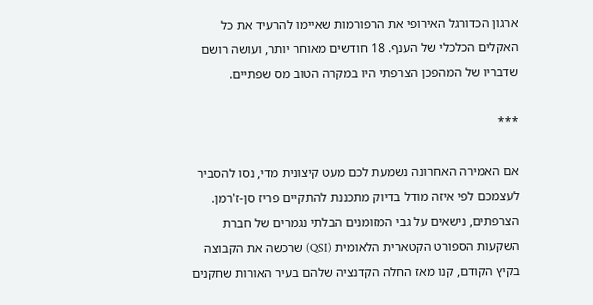ארגון הכדורגל האירופי את הרפורמות שאיימו להרעיד את כל האקלים הכלכלי של הענף. 18 חודשים מאוחר יותר, ועושה רושם שדבריו של המהפכן הצרפתי היו במקרה הטוב מס שפתיים.

***

אם האמירה האחרונה נשמעת לכם מעט קיצונית מדי, נסו להסביר לעצמכם לפי איזה מודל בדיוק מתכננת להתקיים פריז סן-ז'רמן. הצרפתים, נישאים על גבי המזומנים הבלתי נגמרים של חברת השקעות הספורט הקטארית הלאומית (QSI) שרכשה את הקבוצה בקיץ הקודם, קנו מאז החלה הקדנציה שלהם בעיר האורות שחקנים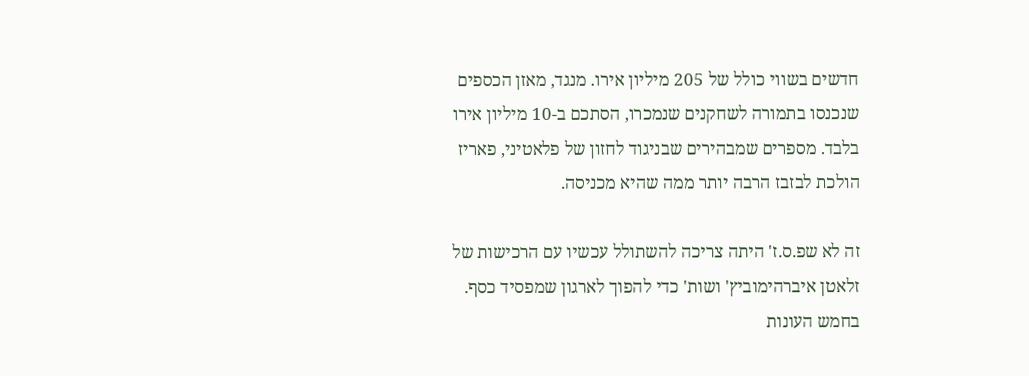חדשים בשווי כולל של 205 מיליון אירו. מנגד, מאזן הכספים שנכנסו בתמורה לשחקנים שנמכרו, הסתכם ב-10 מיליון אירו בלבד. מספרים שמבהירים שבניגוד לחזון של פלאטיני, פאריז הולכת לבזבז הרבה יותר ממה שהיא מכניסה.

זה לא שפ.ס.ז' היתה צריכה להשתולל עכשיו עם הרכישות של זלאטן איברהימוביץ' ושות' כדי להפוך לארגון שמפסיד כסף. בחמש העונות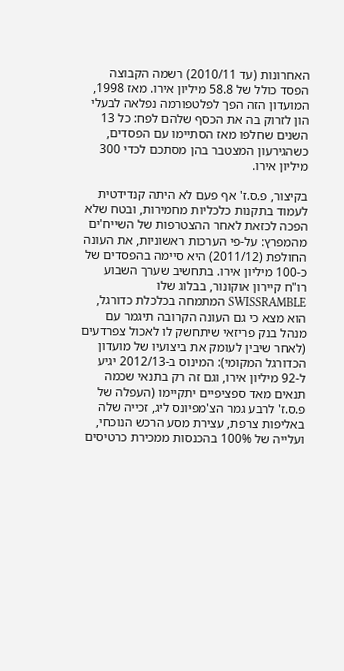האחרונות (עד 2010/11) רשמה הקבוצה הפסד כולל של 58.8 מיליון אירו. מאז 1998, המועדון הזה הפך לפלטפורמה נפלאה לבעלי הון לזרוק בה את הכסף שלהם לפח: כל 13 השנים שחלפו מאז הסתיימו עם הפסדים, כשהגירעון המצטבר בהן מסתכם לכדי 300 מיליון אירו.

בקיצור, פ.ס.ז' אף פעם לא היתה קנדידטית לעמוד בתקנות כלכליות מחמירות, ובטח שלא הפכה לכזאת לאחר ההצטרפות של השייח'ים מהמפרץ: על-פי הערכות ראשוניות, את העונה החולפת (2011/12) היא סיימה בהפסדים של כ-100 מיליון אירו. בתחשיב שערך השבוע רו"ח קיירון אוקונור, בבלוג שלו SWISSRAMBLE המתמחה בכלכלת כדורגל, הוא מצא כי גם העונה הקרובה תיגמר עם מנהל בנק פריזאי שיתחשק לו לאכול צפרדעים (לאחר שיבין לעומק את ביצועיו של מועדון הכדורגל המקומי): המינוס ב-2012/13 יגיע ל-92 מיליון אירו, וגם זה רק בתנאי שכמה תנאים מאד ספציפיים יתקיימו (העפלה של פ.ס.ז' לרבע גמר הצ'מפיונס ליג, זכייה שלה באליפות צרפת, עצירת מסע הרכש הנוכחי, ועלייה של 100% בהכנסות ממכירת כרטיסים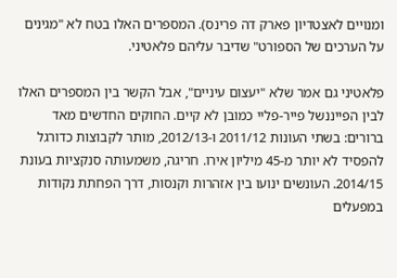ומנויים לאצטדיון פארק דה פרינס). המספרים האלו בטח לא "מגינים על הערכים של הספורט" שדיבר עליהם פלאטיני.

פלאטיני גם אמר שלא "יעצום עיניים", אבל הקשר בין המספרים האלו לבין הפייננשל פייר-פליי כמובן לא קיים. החוקים החדשים מאד ברורים: בשתי העונות 2011/12 ו-2012/13, מותר לקבוצות כדורגל להפסיד לא יותר מ-45 מיליון אירו. חריגה, משמעותה סנקציות בעונת 2014/15. העונשים ינועו בין אזהרות וקנסות, דרך הפחתת נקודות במפעלים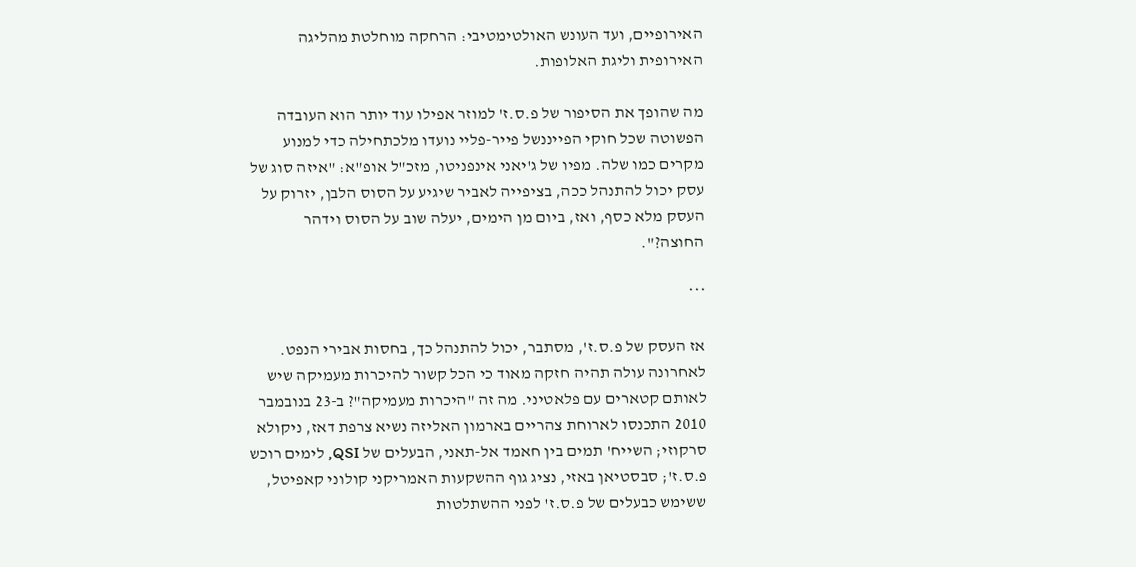האירופיים, ועד העונש האולטימטיבי: הרחקה מוחלטת מהליגה האירופית וליגת האלופות.

מה שהופך את הסיפור של פ.ס.ז' למוזר אפילו עוד יותר הוא העובדה הפשוטה שכל חוקי הפייננשל פייר-פליי נועדו מלכתחילה כדי למנוע מקרים כמו שלה. מפיו של ג'יאני אינפניטו, מזכ"ל אופ"א: "איזה סוג של עסק יכול להתנהל ככה, בציפייה לאביר שיגיע על הסוס הלבן, יזרוק על העסק מלא כסף, ואז, ביום מן הימים, יעלה שוב על הסוס וידהר החוצה?".

***

אז העסק של פ.ס.ז', מסתבר, יכול להתנהל כך, בחסות אבירי הנפט. לאחרונה עולה תהיה חזקה מאוד כי הכל קשור להיכרות מעמיקה שיש לאותם קטארים עם פלאטיני. מה זה "היכרות מעמיקה"? ב-23 בנובמבר 2010 התכנסו לארוחת צהריים בארמון האליזה נשיא צרפת דאז, ניקולא סרקוזי; השייח' תמים בין חאמד אל-תאני, הבעלים של QSI, לימים רוכש פ.ס.ז'; סבסטיאן באזי, נציג גוף ההשקעות האמריקני קולוני קאפיטל, ששימש כבעלים של פ.ס.ז' לפני ההשתלטות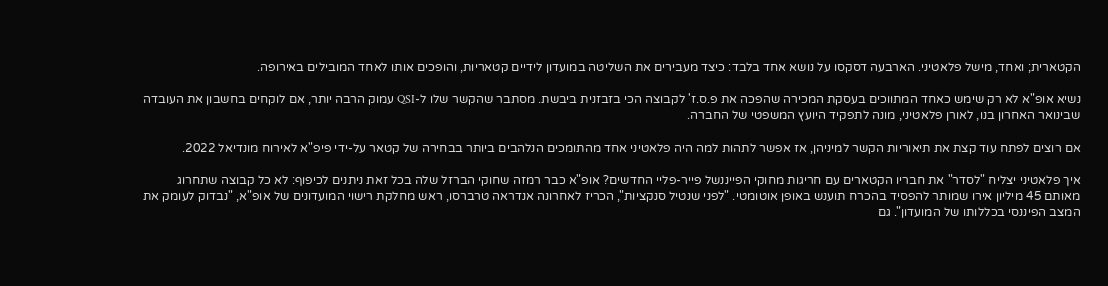הקטארית; ואחד, מישל פלאטיני. הארבעה דסקסו על נושא אחד בלבד: כיצד מעבירים את השליטה במועדון לידיים קטאריות, והופכים אותו לאחד המובילים באירופה.

נשיא אופ"א לא רק שימש כאחד המתווכים בעסקת המכירה שהפכה את פ.ס.ז' לקבוצה הכי בזבזנית ביבשת. מסתבר שהקשר שלו ל-QSI עמוק הרבה יותר, אם לוקחים בחשבון את העובדה שבינואר האחרון בנו, לאורן פלאטיני, מונה לתפקיד היועץ המשפטי של החברה.

אם רוצים לפתח עוד קצת את תיאוריות הקשר למיניהן, אז אפשר לתהות למה היה פלאטיני אחד מהתומכים הנלהבים ביותר בבחירה של קטאר על-ידי פיפ"א לאירוח מונדיאל 2022.

איך פלאטיני יצליח "לסדר" את חבריו הקטארים עם חריגות מחוקי הפייננשל פייר-פליי החדשים? אופ"א כבר רמזה שחוקי הברזל שלה בכל זאת ניתנים לכיפוף: לא כל קבוצה שתחרוג מאותם 45 מיליון אירו שמותר להפסיד בהכרח תוענש באופן אוטומטי. "לפני שנטיל סנקציות", הכריז לאחרונה אנדראה טרברסו, ראש מחלקת רישוי המועדונים של אופ"א, "נבדוק לעומק את המצב הפיננסי בכללותו של המועדון". גם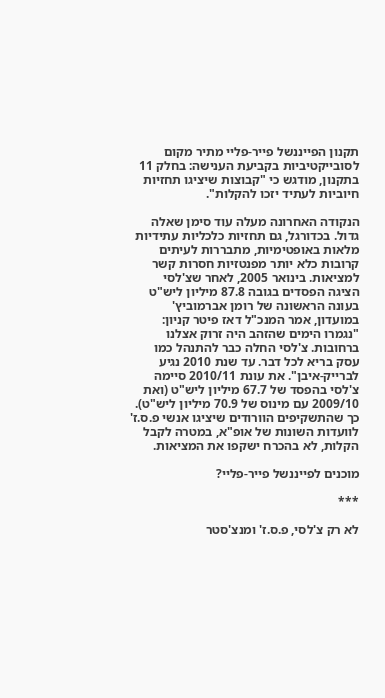תקנון הפייננשל פייר-פליי מתיר מקום לסובייקטיביות בקביעת הענישה: בחלק 11 בתקנון, מודגש כי "קבוצות שיציגו תחזיות חיוביות לעתיד יזכו להקלות".

הנקודה האחרונה מעלה עוד סימן שאלה גדול. בכדורגל, גם תחזיות כלכליות עתידיות מלאות באופטימיות, מתבררות לעיתים קרובות כלא יותר מפנטזיות חסרות קשר למציאות. בינואר 2005, לאחר שצ'לסי הציגה הפסדים בגובה 87.8 מיליון ליש"ט בעונה הראשונה של רומן אברמוביץ' במועדון, אמר המנכ"ל דאז פיטר קניון: "נגמרו הימים שהזהב היה זרוק אצלנו ברחובות. צ'לסי החלה כבר להתנהל כמו עסק בריא לכל דבר. עד שנת 2010 נגיע לברייק-איבן". את עונת 2010/11 סיימה צ'לסי בהפסד של 67.7 מיליון ליש"ט (ואת 2009/10 עם מינוס של 70.9 מיליון ליש"ט). כך שהתשקיפים הוורודים שיציגו אנשי פ.ס.ז' לוועדות השונות של אופ"א, במטרה לקבל הקלות, לא בהכרח ישקפו את המציאות.

מוכנים לפייננשל פייר-פליי?

***

לא רק צ'לסי, פ.ס.ז' ומנצ'סטר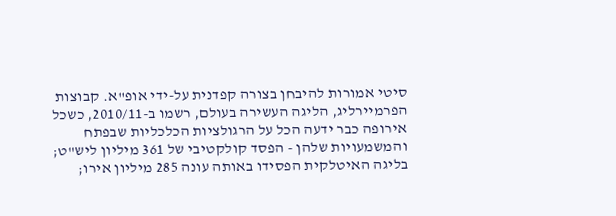סיטי אמורות להיבחן בצורה קפדנית על-ידי אופ"א. קבוצות הפרמיירליג, הליגה העשירה בעולם, רשמו ב-2010/11, כשכל אירופה כבר ידעה הכל על הרגולציות הכלכליות שבפתח והמשמעויות שלהן - הפסד קולקטיבי של 361 מיליון ליש"ט; בליגה האיטלקית הפסידו באותה עונה 285 מיליון אירו;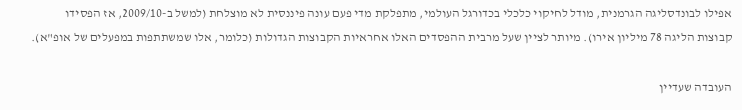אפילו לבונדסליגה הגרמנית, מודל לחיקוי כלכלי בכדורגל העולמי, מתפלקת מדי פעם עונה פיננסית לא מוצלחת (למשל ב-2009/10, אז הפסידו קבוצות הליגה 78 מיליון אירו). מיותר לציין שעל מרבית ההפסדים האלו אחראיות הקבוצות הגדולות (כלומר, אלו שמשתתפות במפעלים של אופ"א).

העובדה שעדיין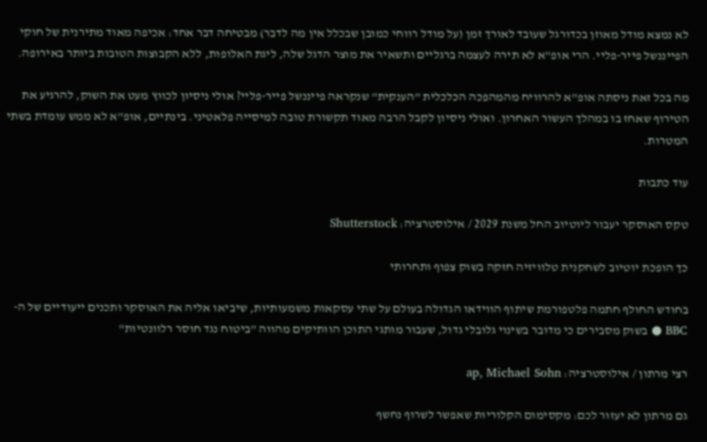לא נמצא מודל מאוזן בכדורגל שעובד לאורך זמן (על מודל רווחי כמובן שבכלל אין מה לדבר) מבטיחה דבר אחד: אכיפה מאוד מתירנית של חוקי הפייננשל פייר-פליי. הרי אופ"א לא תירה לעצמה ברגליים ותשאיר את מוצר הדגל שלה, ליגת האלופות, ללא הקבוצות הטובות ביותר באירופה.

מה בכל זאת ניסתה אופ"א להרוויח מהמהפכה הכלכלית "הענקית" שנקראה פייננשל פייר-פליי? אולי ניסיון לכווץ מעט את השוק, להרגיע את הטירוף שאחז בו במהלך העשור האחרון. ואולי ניסיון לקבל הרבה מאוד תקשורת טובה למיסייה פלאטיני. בינתיים, אופ"א לא ממש עומדת בשתי המטרות.

עוד כתבות

טקס האוסקר יעבור ליוטיוב החל משנת 2029 / אילוסטרציה: Shutterstock

כך הופכת יוטיוב לשחקנית טלוויזיה חזקה בשוק צפוף ותחרותי

בחודש החולף חתמה פלטפורמת שיתוף הווידאו הגדולה בעולם על שתי עסקאות משמעותיות, שיביאו אליה את האוסקר ותכנים ייעודיים של ה-BBC ● בשוק מסבירים כי מדובר בשינוי גלובלי גדול, שעבור מותגי התוכן הוותיקים מהווה "ביטוח נגד חוסר רלוונטיות"

רצי מרתון / אילוסטרציה: ap, Michael Sohn

גם מרתון לא יעזור לכם: מקסימום הקלוריות שאפשר לשרוף נחשף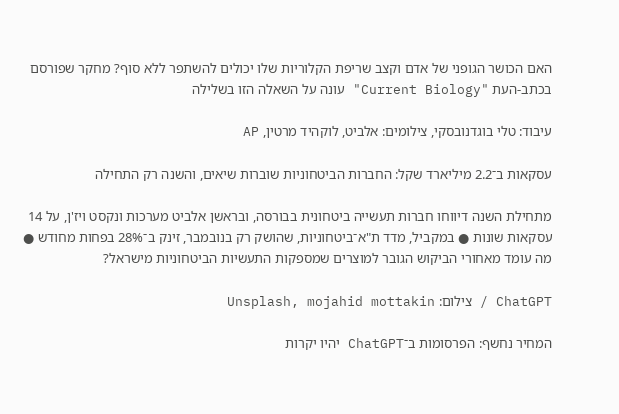האם הכושר הגופני של אדם וקצב שריפת הקלוריות שלו יכולים להשתפר ללא סוף? מחקר שפורסם בכתב-העת "Current Biology" עונה על השאלה הזו בשלילה

עיבוד: טלי בוגדנובסקי, צילומים: אלביט, לוקהיד מרטין, AP

עסקאות ב־2.2 מיליארד שקל: החברות הביטחוניות שוברות שיאים, והשנה רק התחילה

מתחילת השנה דיווחו חברות תעשייה ביטחונית בבורסה, ובראשן אלביט מערכות ונקסט ויז'ן, על 14 עסקאות שונות ● במקביל, מדד ת"א־ביטחוניות, שהושק רק בנובמבר, זינק ב־28% בפחות מחודש ● מה עומד מאחורי הביקוש הגובר למוצרים שמספקות התעשיות הביטחוניות מישראל?

ChatGPT / צילום: Unsplash, mojahid mottakin

המחיר נחשף: הפרסומות ב־ChatGPT יהיו יקרות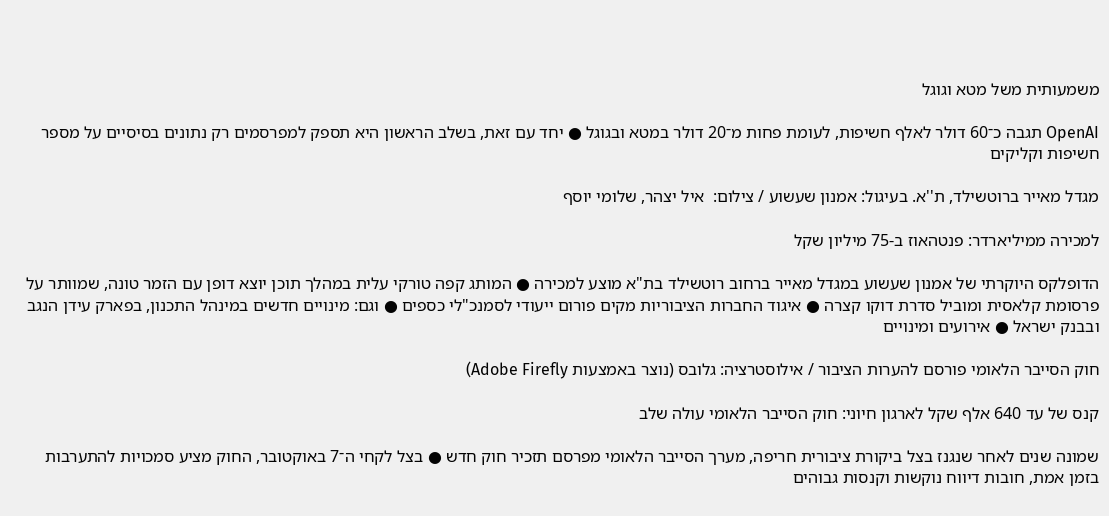משמעותית משל מטא וגוגל

OpenAI תגבה כ־60 דולר לאלף חשיפות, לעומת פחות מ־20 דולר במטא ובגוגל ● יחד עם זאת, בשלב הראשון היא תספק למפרסמים רק נתונים בסיסיים על מספר חשיפות וקליקים

מגדל מאייר ברוטשילד, ת''א. בעיגול: אמנון שעשוע / צילום:  איל יצהר, שלומי יוסף

למכירה ממיליארדר: פנטהאוז ב-75 מיליון שקל

הדופלקס היוקרתי של אמנון שעשוע במגדל מאייר ברחוב רוטשילד בת"א מוצע למכירה ● המותג קפה טורקי עלית במהלך תוכן יוצא דופן עם הזמר טונה, שמוותר על פרסומת קלאסית ומוביל סדרת דוקו קצרה ● איגוד החברות הציבוריות מקים פורום ייעודי לסמנכ"לי כספים ● וגם: מינויים חדשים במינהל התכנון, בפארק עידן הנגב ובבנק ישראל ● אירועים ומינויים

חוק הסייבר הלאומי פורסם להערות הציבור / אילוסטרציה: גלובס (נוצר באמצעות Adobe Firefly)

קנס של עד 640 אלף שקל לארגון חיוני: חוק הסייבר הלאומי עולה שלב

שמונה שנים לאחר שנגנז בצל ביקורת ציבורית חריפה, מערך הסייבר הלאומי מפרסם תזכיר חוק חדש ● בצל לקחי ה־7 באוקטובר, החוק מציע סמכויות להתערבות בזמן אמת, חובות דיווח נוקשות וקנסות גבוהים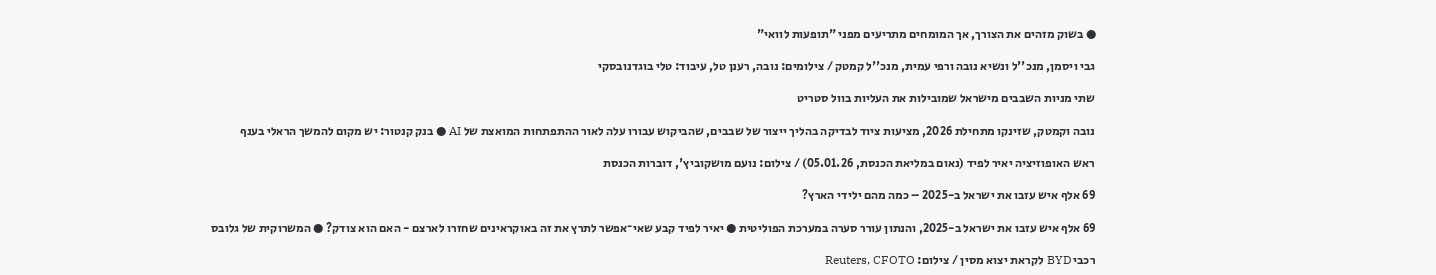● בשוק מזהים את הצורך, אך המומחים מתריעים מפני "תופעות לוואי"

גבי ויסמן, מנכ''ל ונשיא נובה ורפי עמית, מנכ''ל קמטק / צילומים: נובה, רענן טל, עיבוד: טלי בוגדנובסקי

שתי מניות השבבים מישראל שמובילות את העליות בוול סטריט

נובה וקמטק, שזינקו מתחילת 2026, מציעות ציוד לבדיקה בהליך ייצור של שבבים, שהביקוש עבורו עלה לאור ההתפתחות המואצת של AI ● בנק קנטור: יש מקום להמשך הראלי בענף

ראש האופוזיציה יאיר לפיד (נאום במליאת הכנסת, 05.01.26) / צילום: נועם מושקוביץ', דוברות הכנסת

69 אלף איש עזבו את ישראל ב-2025 – כמה מהם ילידי הארץ?

69 אלף איש עזבו את ישראל ב-2025, והנתון עורר סערה במערכת הפוליטית ● יאיר לפיד קבע שאי־אפשר לתרץ את זה באוקראינים שחזרו לארצם - האם הוא צודק? ● המשרוקית של גלובס

רכבי BYD לקראת יצוא מסין / צילום: Reuters, CFOTO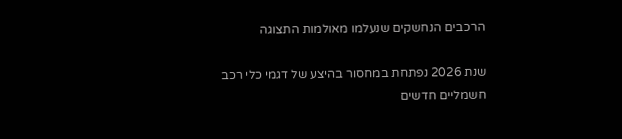הרכבים הנחשקים שנעלמו מאולמות התצוגה

שנת 2026 נפתחת במחסור בהיצע של דגמי כלי רכב חשמליים חדשים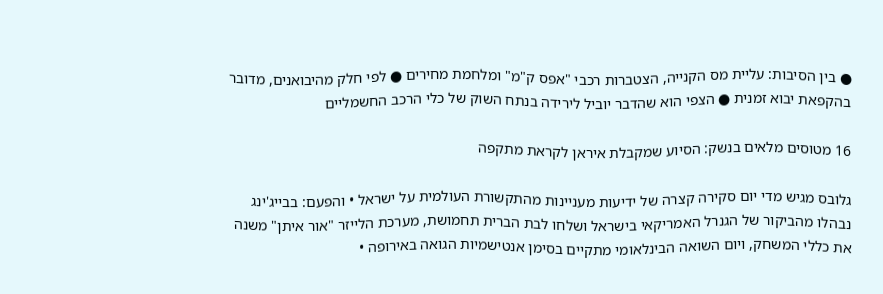● בין הסיבות: עליית מס הקנייה, הצטברות רכבי "אפס ק"מ" ומלחמת מחירים ● לפי חלק מהיבואנים, מדובר בהקפאת יבוא זמנית ● הצפי הוא שהדבר יוביל לירידה בנתח השוק של כלי הרכב החשמליים

16 מטוסים מלאים בנשק: הסיוע שמקבלת איראן לקראת מתקפה

גלובס מגיש מדי יום סקירה קצרה של ידיעות מעניינות מהתקשורת העולמית על ישראל • והפעם: בבייג'ינג נבהלו מהביקור של הגנרל האמריקאי בישראל ושלחו לבת הברית תחמושת, מערכת הלייזר "אור איתן" משנה את כללי המשחק, ויום השואה הבינלאומי מתקיים בסימן אנטישמיות הגואה באירופה •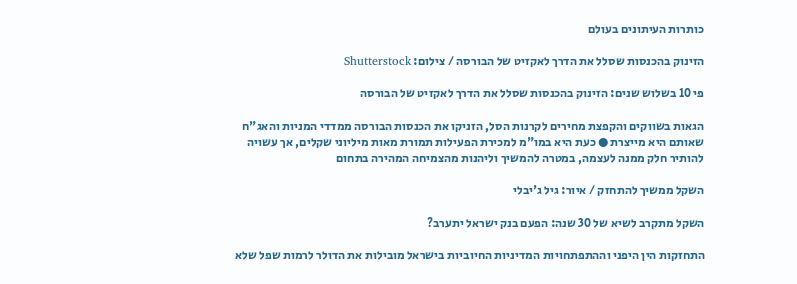כותרות העיתונים בעולם

הזינוק בהכנסות שסלל את הדרך לאקזיט של הבורסה / צילום: Shutterstock

פי 10 בשלוש שנים: הזינוק בהכנסות שסלל את הדרך לאקזיט של הבורסה

הגאות בשווקים והקפצת מחירים לקרנות הסל, הזניקו את הכנסות הבורסה ממדדי המניות והאג"ח שאותם היא מייצרת ● כעת היא במו"מ למכירת הפעילות תמורת מאות מיליוני שקלים, אך עשויה להותיר חלק ממנה לעצמה, במטרה להמשיך וליהנות מהצמיחה המהירה בתחום

השקל ממשיך להתחזק / איור: גיל ג'יבלי

השקל מתקרב לשיא של 30 שנה: הפעם בנק ישראל יתערב?

התחזקות הין היפני וההתפתחויות המדיניות החיוביות בישראל מובילות את הדולר לרמות שפל שלא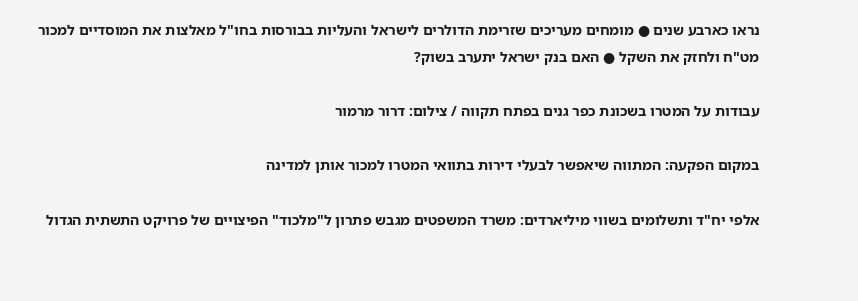נראו כארבע שנים ● מומחים מעריכים שזרימת הדולרים לישראל והעליות בבורסות בחו"ל מאלצות את המוסדיים למכור מט"ח ולחזק את השקל ● האם בנק ישראל יתערב בשוק?

עבודות על המטרו בשכונת כפר גנים בפתח תקווה / צילום: דרור מרמור

במקום הפקעה: המתווה שיאפשר לבעלי דירות בתוואי המטרו למכור אותן למדינה

אלפי יח"ד ותשלומים בשווי מיליארדים: משרד המשפטים מגבש פתרון ל"מלכוד" הפיצויים של פרויקט התשתית הגדול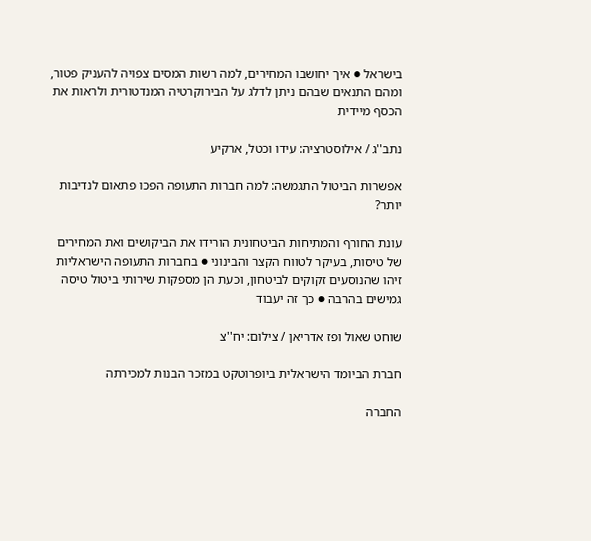בישראל ● איך יחושבו המחירים, למה רשות המסים צפויה להעניק פטור, ומהם התנאים שבהם ניתן לדלג על הבירוקרטיה המנדטורית ולראות את הכסף מיידית

נתב''ג / אילוסטרציה: עידו וכטל, ארקיע

אפשרות הביטול התגמשה: למה חברות התעופה הפכו פתאום לנדיבות יותר?

עונת החורף והמתיחות הביטחונית הורידו את הביקושים ואת המחירים של טיסות, בעיקר לטווח הקצר והבינוני ● בחברות התעופה הישראליות זיהו שהנוסעים זקוקים לביטחון, וכעת הן מספקות שירותי ביטול טיסה גמישים בהרבה ● כך זה יעבוד

שוחט שאול ופז אדריאן / צילום: יח''צ

חברת הביומד הישראלית ביופרוטקט במזכר הבנות למכירתה

החברה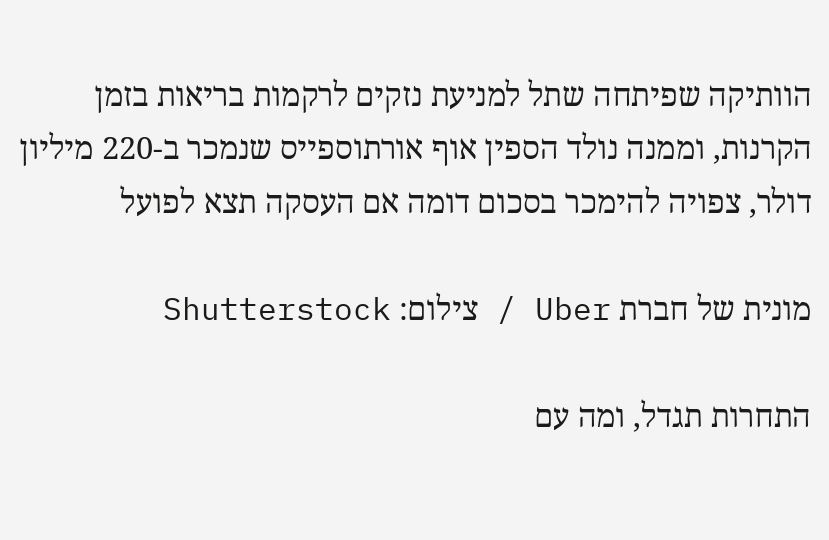הוותיקה שפיתחה שתל למניעת נזקים לרקמות בריאות בזמן הקרנות, וממנה נולד הספין אוף אורתוספייס שנמכר ב-220 מיליון דולר, צפויה להימכר בסכום דומה אם העסקה תצא לפועל

מונית של חברת Uber / צילום: Shutterstock

התחרות תגדל, ומה עם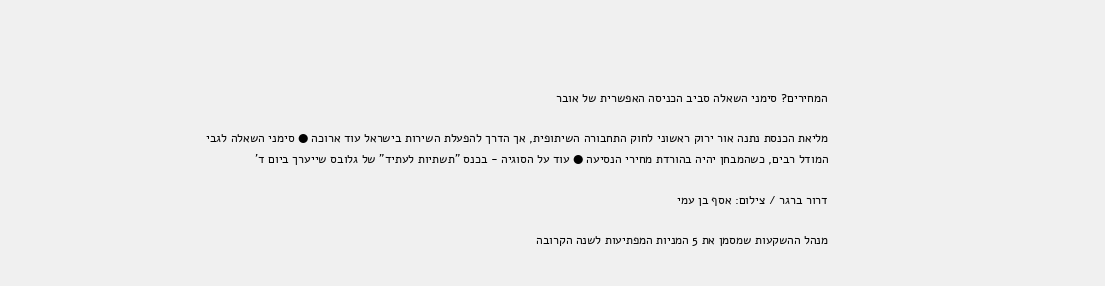המחירים? סימני השאלה סביב הכניסה האפשרית של אובר

מליאת הכנסת נתנה אור ירוק ראשוני לחוק התחבורה השיתופית, אך הדרך להפעלת השירות בישראל עוד ארוכה ● סימני השאלה לגבי המודל רבים, כשהמבחן יהיה בהורדת מחירי הנסיעה ● עוד על הסוגיה - בכנס "תשתיות לעתיד" של גלובס שייערך ביום ד'

דרור ברגר / צילום: אסף בן עמי

מנהל ההשקעות שמסמן את 5 המניות המפתיעות לשנה הקרובה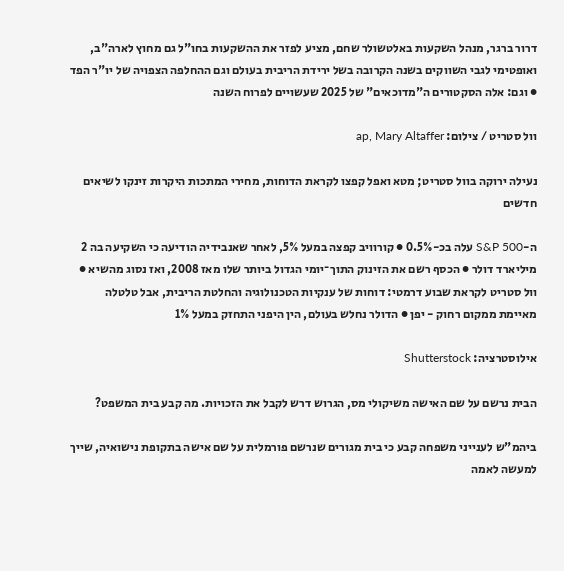דרור ברגר, מנהל השקעות באלטשולר שחם, מציע לפזר את ההשקעות בחו"ל גם מחוץ לארה"ב, ואופטימי לגבי השווקים בשנה הקרובה בשל ירידת הריבית בעולם וגם ההחלפה הצפויה של יו"ר הפד ● וגם: אלה הסקטורים ה"מדוכאים" של 2025 שעשויים לפרוח השנה

וול סטריט / צילום: ap, Mary Altaffer

נעילה ירוקה בוול סטריט; מטא ואפל קפצו לקראת הדוחות, מחירי המתכות היקרות זינקו לשיאים חדשים

ה-S&P 500 עלה בכ-0.5% ● קורוויב קפצה במעל 5%, לאחר שאנבידיה הודיעה כי השקיעה בה 2 מיליארד דולר ● הכסף רשם את הזינוק התוך־יומי הגדול ביותר שלו מאז 2008, ואז נסוג מהשיא ● וול סטריט לקראת שבוע דרמטי: דוחות של ענקיות הטכנולוגיה והחלטת הריבית, אבל טלטלה מאיימת ממקום רחוק - יפן ● הדולר נחלש בעולם, הין היפני התחזק במעל 1%

אילוסטרציה: Shutterstock

הבית נרשם על שם האישה משיקולי מס, הגרוש דרש לקבל את הזכויות. מה קבע בית המשפט?

ביהמ"ש לענייני משפחה קבע כי בית מגורים שנרשם פורמלית על שם אישה בתקופת נישואיה, שייך למעשה לאמה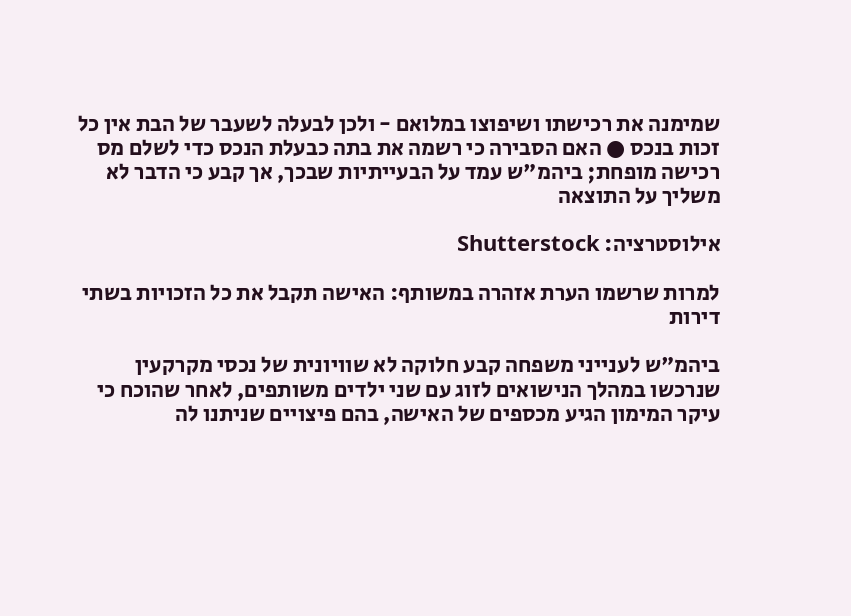שמימנה את רכישתו ושיפוצו במלואם - ולכן לבעלה לשעבר של הבת אין כל זכות בנכס ● האם הסבירה כי רשמה את בתה כבעלת הנכס כדי לשלם מס רכישה מופחת; ביהמ"ש עמד על הבעייתיות שבכך, אך קבע כי הדבר לא משליך על התוצאה

אילוסטרציה: Shutterstock

למרות שרשמו הערת אזהרה במשותף: האישה תקבל את כל הזכויות בשתי דירות

ביהמ"ש לענייני משפחה קבע חלוקה לא שוויונית של נכסי מקרקעין שנרכשו במהלך הנישואים לזוג עם שני ילדים משותפים, לאחר שהוכח כי עיקר המימון הגיע מכספים של האישה, בהם פיצויים שניתנו לה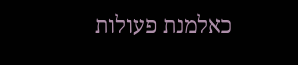כאלמנת פעולות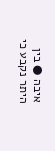איבה ● בין היתר נקבע כי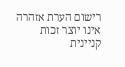רישום הערת אזהרה אינו יוצר זכות קניינית